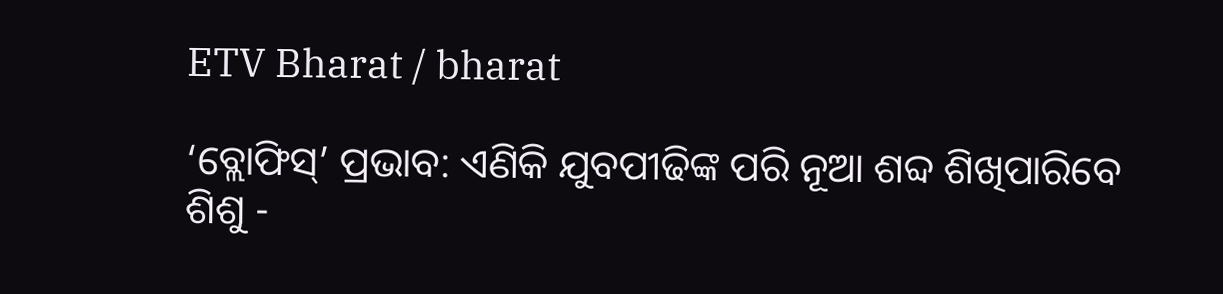ETV Bharat / bharat

‘ବ୍ଲୋଫିସ୍‌’ ପ୍ରଭାବ: ଏଣିକି ଯୁବପୀଢିଙ୍କ ପରି ନୂଆ ଶବ୍ଦ ଶିଖିପାରିବେ ଶିଶୁ -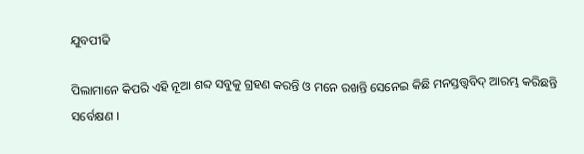ଯୁବପୀଢି

ପିଲାମାନେ କିପରି ଏହି ନୂଆ ଶବ୍ଦ ସବୁକୁ ଗ୍ରହଣ କରନ୍ତି ଓ ମନେ ରଖନ୍ତି ସେନେଇ କିଛି ମନସ୍ତତ୍ତ୍ବବିଦ୍‌ ଆରମ୍ଭ କରିଛନ୍ତି ସର୍ବେକ୍ଷଣ ।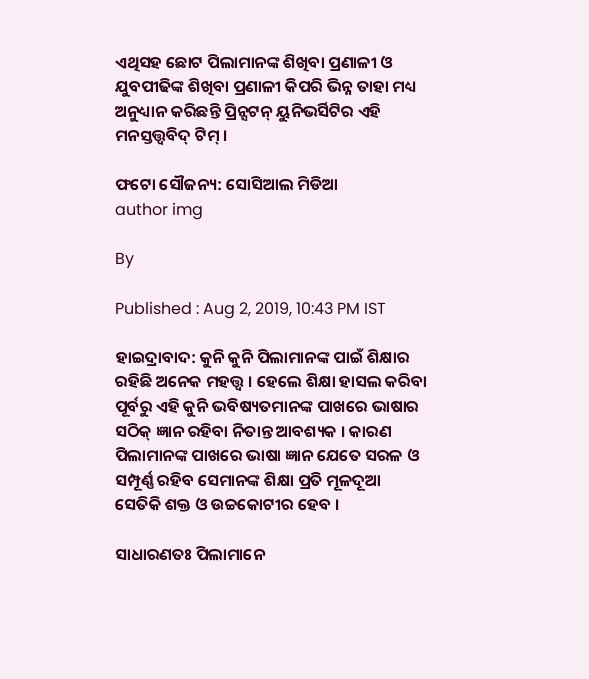ଏଥିସହ ଛୋଟ ପିଲାମାନଙ୍କ ଶିଖିବା ପ୍ରଣାଳୀ ଓ ଯୁବପୀଢିଙ୍କ ଶିଖିବା ପ୍ରଣାଳୀ କିପରି ଭିନ୍ନ ତାହା ମଧ୍ୟ ଅନୁଧ୍ୟାନ କରିଛନ୍ତି ପ୍ରିନ୍ସଟନ୍‌ ୟୁନିଭର୍ସିଟିର ଏହି ମନସ୍ତତ୍ତ୍ବବିଦ୍‌ ଟିମ୍‌ ।

ଫଟୋ ସୌଜନ୍ୟ: ସୋସିଆଲ ମିଡିଆ
author img

By

Published : Aug 2, 2019, 10:43 PM IST

ହାଇଦ୍ରାବାଦ: କୁନି କୁନି ପିଲାମାନଙ୍କ ପାଇଁ ଶିକ୍ଷାର ରହିଛି ଅନେକ ମହତ୍ତ୍ବ । ହେଲେ ଶିକ୍ଷା ହାସଲ କରିବା ପୂର୍ବରୁ ଏହି କୁନି ଭବିଷ୍ୟତମାନଙ୍କ ପାଖରେ ଭାଷାର ସଠିକ୍‌ ଜ୍ଞାନ ରହିବା ନିତାନ୍ତ ଆବଶ୍ୟକ । କାରଣ ପିଲାମାନଙ୍କ ପାଖରେ ଭାଷା ଜ୍ଞାନ ଯେତେ ସରଳ ଓ ସମ୍ପୂର୍ଣ୍ଣ ରହିବ ସେମାନଙ୍କ ଶିକ୍ଷା ପ୍ରତି ମୂଳଦୂଆ ସେତିକି ଶକ୍ତ ଓ ଉଚ୍ଚକୋଟୀର ହେବ ।

ସାଧାରଣତଃ ପିଲାମାନେ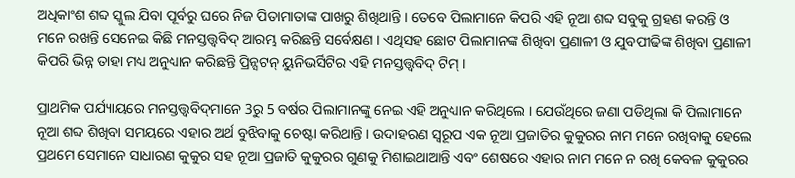ଅଧିକାଂଶ ଶବ୍ଦ ସ୍କୁଲ ଯିବା ପୂର୍ବରୁ ଘରେ ନିଜ ପିତାମାତାଙ୍କ ପାଖରୁ ଶିଖିଥାନ୍ତି । ତେବେ ପିଲାମାନେ କିପରି ଏହି ନୂଆ ଶବ୍ଦ ସବୁକୁ ଗ୍ରହଣ କରନ୍ତି ଓ ମନେ ରଖନ୍ତି ସେନେଇ କିଛି ମନସ୍ତତ୍ତ୍ବବିଦ୍‌ ଆରମ୍ଭ କରିଛନ୍ତି ସର୍ବେକ୍ଷଣ । ଏଥିସହ ଛୋଟ ପିଲାମାନଙ୍କ ଶିଖିବା ପ୍ରଣାଳୀ ଓ ଯୁବପୀଢିଙ୍କ ଶିଖିବା ପ୍ରଣାଳୀ କିପରି ଭିନ୍ନ ତାହା ମଧ୍ୟ ଅନୁଧ୍ୟାନ କରିଛନ୍ତି ପ୍ରିନ୍ସଟନ୍‌ ୟୁନିଭର୍ସିଟିର ଏହି ମନସ୍ତତ୍ତ୍ବବିଦ୍‌ ଟିମ୍‌ ।

ପ୍ରାଥମିକ ପର୍ଯ୍ୟାୟରେ ମନସ୍ତତ୍ତ୍ବବିଦ୍‌ମାନେ 3ରୁ 5 ବର୍ଷର ପିଲାମାନଙ୍କୁ ନେଇ ଏହି ଅନୁଧ୍ୟାନ କରିଥିଲେ । ଯେଉଁଥିରେ ଜଣା ପଡିଥିଲା କି ପିଲାମାନେ ନୂଆ ଶବ୍ଦ ଶିଖିବା ସମୟରେ ଏହାର ଅର୍ଥ ବୁଝିବାକୁ ଚେଷ୍ଟା କରିଥାନ୍ତି । ଉଦାହରଣ ସ୍ବରୂପ ଏକ ନୂଆ ପ୍ରଜାତିର କୁକୁରର ନାମ ମନେ ରଖିବାକୁ ହେଲେ ପ୍ରଥମେ ସେମାନେ ସାଧାରଣ କୁକୁର ସହ ନୂଆ ପ୍ରଜାତି କୁକୁରର ଗୁଣକୁ ମିଶାଇଥାଆନ୍ତି ଏବଂ ଶେଷରେ ଏହାର ନାମ ମନେ ନ ରଖି କେବଳ କୁକୁରର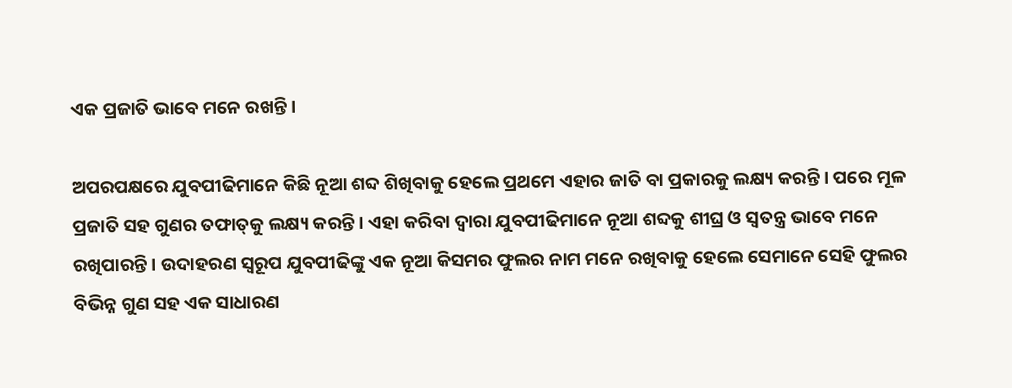ଏକ ପ୍ରଜାତି ଭାବେ ମନେ ରଖନ୍ତି ।

ଅପରପକ୍ଷରେ ଯୁବପୀଢିମାନେ କିଛି ନୂଆ ଶବ୍ଦ ଶିଖିବାକୁ ହେଲେ ପ୍ରଥମେ ଏହାର ଜାତି ବା ପ୍ରକାରକୁ ଲକ୍ଷ୍ୟ କରନ୍ତି । ପରେ ମୂଳ ପ୍ରଜାତି ସହ ଗୁଣର ତଫାତ୍‌କୁ ଲକ୍ଷ୍ୟ କରନ୍ତି । ଏହା କରିବା ଦ୍ବାରା ଯୁବପୀଢିମାନେ ନୂଆ ଶବ୍ଦକୁ ଶୀଘ୍ର ଓ ସ୍ବତନ୍ତ୍ର ଭାବେ ମନେ ରଖିପାରନ୍ତି । ଉଦାହରଣ ସ୍ବରୂପ ଯୁବପୀଢିଙ୍କୁ ଏକ ନୂଆ କିସମର ଫୁଲର ନାମ ମନେ ରଖିବାକୁ ହେଲେ ସେମାନେ ସେହି ଫୁଲର ବିଭିନ୍ନ ଗୁଣ ସହ ଏକ ସାଧାରଣ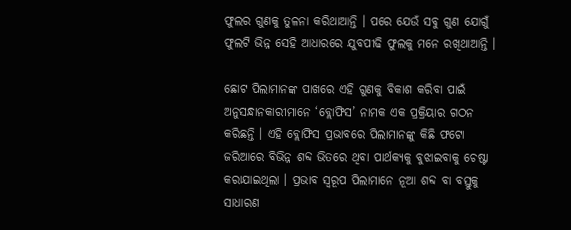ଫୁଲର ଗୁଣକୁ ତୁଳନା କରିଥାଆନ୍ତି । ପରେ ଯେଉଁ ସବୁ ଗୁଣ ଯୋଗୁଁ ଫୁଲଟି ଭିନ୍ନ ସେହି ଆଧାରରେ ଯୁବପୀଢି ଫୁଲକୁ ମନେ ରଖିଥାଆନ୍ତି ।

ଛୋଟ ପିଲାମାନଙ୍କ ପାଖରେ ଏହି ଗୁଣକୁ ବିକାଶ କରିବା ପାଇଁ ଅନୁସନ୍ଧାନକାରୀମାନେ ‘ବ୍ଲୋଫିସ’ ନାମକ ଏକ ପ୍ରକ୍ରିୟାର ଗଠନ କରିଛନ୍ତି । ଏହି ବ୍ଲୋଫିସ ପ୍ରଭାବରେ ପିଲାମାନଙ୍କୁ କିଛି ଫଟୋ ଜରିଆରେ ବିଭିନ୍ନ ଶବ୍ଦ ଭିତରେ ଥିବା ପାର୍ଥକ୍ୟକୁ ବୁଝାଇବାକୁ ଚେଷ୍ଟା କରାଯାଇଥିଲା । ପ୍ରଭାବ ସ୍ବରୂପ ପିଲାମାନେ ନୂଆ ଶବ୍ଦ ବା ବସ୍ତୁକୁ ସାଧାରଣ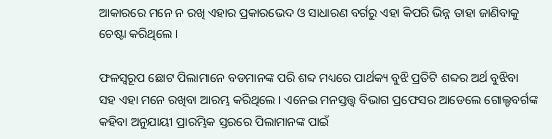ଆକାରରେ ମନେ ନ ରଖି ଏହାର ପ୍ରକାରଭେଦ ଓ ସାଧାରଣ ବର୍ଗରୁ ଏହା କିପରି ଭିନ୍ନ ତାହା ଜାଣିବାକୁ ଚେଷ୍ଟା କରିଥିଲେ ।

ଫଳସ୍ବରୂପ ଛୋଟ ପିଲାମାନେ ବଡମାନଙ୍କ ପରି ଶବ୍ଦ ମଧ୍ୟରେ ପାର୍ଥକ୍ୟ ବୁଝି ପ୍ରତିଟି ଶବ୍ଦର ଅର୍ଥ ବୁଝିବା ସହ ଏହା ମନେ ରଖିବା ଆରମ୍ଭ କରିଥିଲେ । ଏନେଇ ମନସ୍ତତ୍ତ୍ବ ବିଭାଗ ପ୍ରଫେସର ଆଡେଲେ ଗୋଲ୍ଡବର୍ଗଙ୍କ କହିବା ଅନୁଯାୟୀ ପ୍ରାରମ୍ଭିକ ସ୍ତରରେ ପିଲାମାନଙ୍କ ପାଇଁ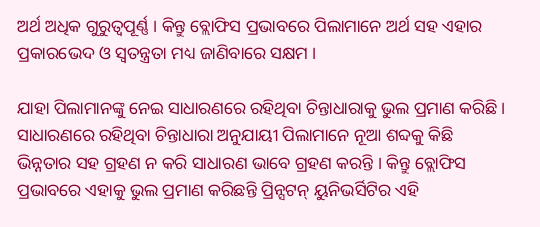ଅର୍ଥ ଅଧିକ ଗୁରୁତ୍ବପୂର୍ଣ୍ଣ । କିନ୍ତୁ ବ୍ଲୋଫିସ ପ୍ରଭାବରେ ପିଲାମାନେ ଅର୍ଥ ସହ ଏହାର ପ୍ରକାରଭେଦ ଓ ସ୍ବତନ୍ତ୍ରତା ମଧ୍ୟ ଜାଣିବାରେ ସକ୍ଷମ ।

ଯାହା ପିଲାମାନଙ୍କୁ ନେଇ ସାଧାରଣରେ ରହିଥିବା ଚିନ୍ତାଧାରାକୁ ଭୁଲ ପ୍ରମାଣ କରିଛି । ସାଧାରଣରେ ରହିଥିବା ଚିନ୍ତାଧାରା ଅନୁଯାୟୀ ପିଲାମାନେ ନୂଆ ଶବ୍ଦକୁ କିଛି ଭିନ୍ନତାର ସହ ଗ୍ରହଣ ନ କରି ସାଧାରଣ ଭାବେ ଗ୍ରହଣ କରନ୍ତି । କିନ୍ତୁ ବ୍ଲୋଫିସ ପ୍ରଭାବରେ ଏହାକୁ ଭୁଲ ପ୍ରମାଣ କରିଛନ୍ତି ପ୍ରିନ୍ସଟନ୍‌ ୟୁନିଭର୍ସିଟିର ଏହି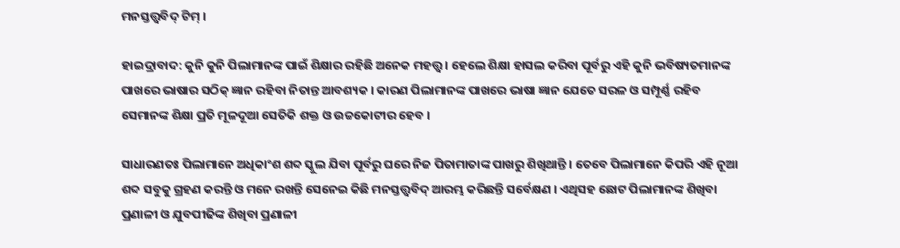ମନସ୍ତତ୍ତ୍ବବିଦ୍‌ ଟିମ୍‌ ।

ହାଇଦ୍ରାବାଦ: କୁନି କୁନି ପିଲାମାନଙ୍କ ପାଇଁ ଶିକ୍ଷାର ରହିଛି ଅନେକ ମହତ୍ତ୍ବ । ହେଲେ ଶିକ୍ଷା ହାସଲ କରିବା ପୂର୍ବରୁ ଏହି କୁନି ଭବିଷ୍ୟତମାନଙ୍କ ପାଖରେ ଭାଷାର ସଠିକ୍‌ ଜ୍ଞାନ ରହିବା ନିତାନ୍ତ ଆବଶ୍ୟକ । କାରଣ ପିଲାମାନଙ୍କ ପାଖରେ ଭାଷା ଜ୍ଞାନ ଯେତେ ସରଳ ଓ ସମ୍ପୂର୍ଣ୍ଣ ରହିବ ସେମାନଙ୍କ ଶିକ୍ଷା ପ୍ରତି ମୂଳଦୂଆ ସେତିକି ଶକ୍ତ ଓ ଉଚ୍ଚକୋଟୀର ହେବ ।

ସାଧାରଣତଃ ପିଲାମାନେ ଅଧିକାଂଶ ଶବ୍ଦ ସ୍କୁଲ ଯିବା ପୂର୍ବରୁ ଘରେ ନିଜ ପିତାମାତାଙ୍କ ପାଖରୁ ଶିଖିଥାନ୍ତି । ତେବେ ପିଲାମାନେ କିପରି ଏହି ନୂଆ ଶବ୍ଦ ସବୁକୁ ଗ୍ରହଣ କରନ୍ତି ଓ ମନେ ରଖନ୍ତି ସେନେଇ କିଛି ମନସ୍ତତ୍ତ୍ବବିଦ୍‌ ଆରମ୍ଭ କରିଛନ୍ତି ସର୍ବେକ୍ଷଣ । ଏଥିସହ ଛୋଟ ପିଲାମାନଙ୍କ ଶିଖିବା ପ୍ରଣାଳୀ ଓ ଯୁବପୀଢିଙ୍କ ଶିଖିବା ପ୍ରଣାଳୀ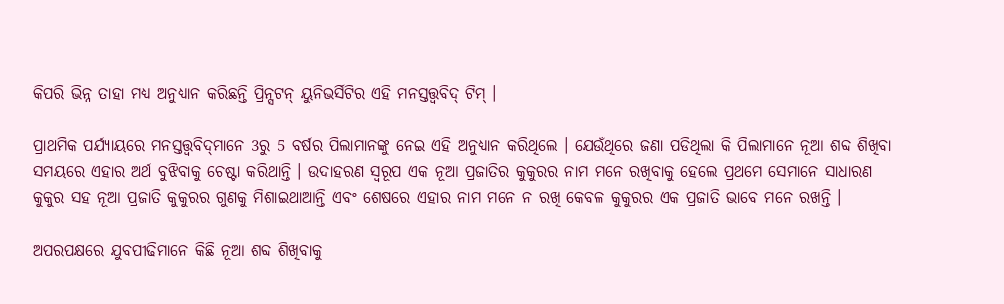କିପରି ଭିନ୍ନ ତାହା ମଧ୍ୟ ଅନୁଧ୍ୟାନ କରିଛନ୍ତି ପ୍ରିନ୍ସଟନ୍‌ ୟୁନିଭର୍ସିଟିର ଏହି ମନସ୍ତତ୍ତ୍ବବିଦ୍‌ ଟିମ୍‌ ।

ପ୍ରାଥମିକ ପର୍ଯ୍ୟାୟରେ ମନସ୍ତତ୍ତ୍ବବିଦ୍‌ମାନେ 3ରୁ 5 ବର୍ଷର ପିଲାମାନଙ୍କୁ ନେଇ ଏହି ଅନୁଧ୍ୟାନ କରିଥିଲେ । ଯେଉଁଥିରେ ଜଣା ପଡିଥିଲା କି ପିଲାମାନେ ନୂଆ ଶବ୍ଦ ଶିଖିବା ସମୟରେ ଏହାର ଅର୍ଥ ବୁଝିବାକୁ ଚେଷ୍ଟା କରିଥାନ୍ତି । ଉଦାହରଣ ସ୍ବରୂପ ଏକ ନୂଆ ପ୍ରଜାତିର କୁକୁରର ନାମ ମନେ ରଖିବାକୁ ହେଲେ ପ୍ରଥମେ ସେମାନେ ସାଧାରଣ କୁକୁର ସହ ନୂଆ ପ୍ରଜାତି କୁକୁରର ଗୁଣକୁ ମିଶାଇଥାଆନ୍ତି ଏବଂ ଶେଷରେ ଏହାର ନାମ ମନେ ନ ରଖି କେବଳ କୁକୁରର ଏକ ପ୍ରଜାତି ଭାବେ ମନେ ରଖନ୍ତି ।

ଅପରପକ୍ଷରେ ଯୁବପୀଢିମାନେ କିଛି ନୂଆ ଶବ୍ଦ ଶିଖିବାକୁ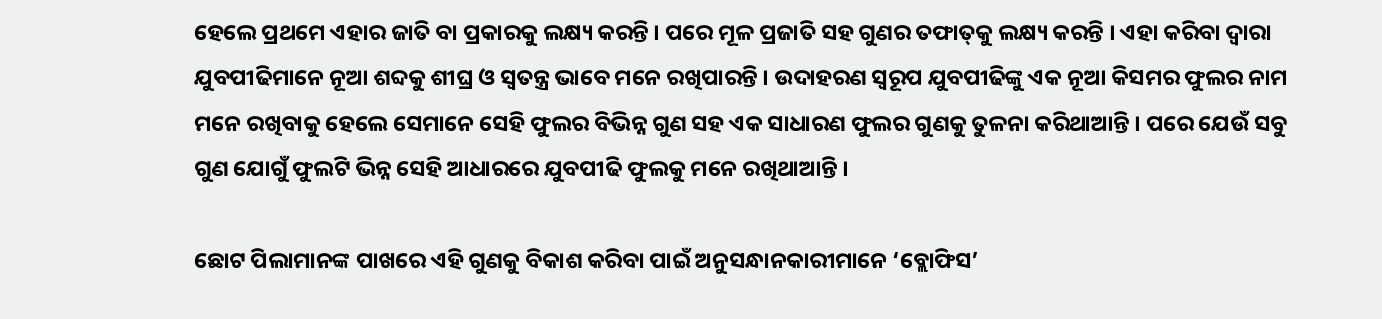ହେଲେ ପ୍ରଥମେ ଏହାର ଜାତି ବା ପ୍ରକାରକୁ ଲକ୍ଷ୍ୟ କରନ୍ତି । ପରେ ମୂଳ ପ୍ରଜାତି ସହ ଗୁଣର ତଫାତ୍‌କୁ ଲକ୍ଷ୍ୟ କରନ୍ତି । ଏହା କରିବା ଦ୍ବାରା ଯୁବପୀଢିମାନେ ନୂଆ ଶବ୍ଦକୁ ଶୀଘ୍ର ଓ ସ୍ବତନ୍ତ୍ର ଭାବେ ମନେ ରଖିପାରନ୍ତି । ଉଦାହରଣ ସ୍ବରୂପ ଯୁବପୀଢିଙ୍କୁ ଏକ ନୂଆ କିସମର ଫୁଲର ନାମ ମନେ ରଖିବାକୁ ହେଲେ ସେମାନେ ସେହି ଫୁଲର ବିଭିନ୍ନ ଗୁଣ ସହ ଏକ ସାଧାରଣ ଫୁଲର ଗୁଣକୁ ତୁଳନା କରିଥାଆନ୍ତି । ପରେ ଯେଉଁ ସବୁ ଗୁଣ ଯୋଗୁଁ ଫୁଲଟି ଭିନ୍ନ ସେହି ଆଧାରରେ ଯୁବପୀଢି ଫୁଲକୁ ମନେ ରଖିଥାଆନ୍ତି ।

ଛୋଟ ପିଲାମାନଙ୍କ ପାଖରେ ଏହି ଗୁଣକୁ ବିକାଶ କରିବା ପାଇଁ ଅନୁସନ୍ଧାନକାରୀମାନେ ‘ବ୍ଲୋଫିସ’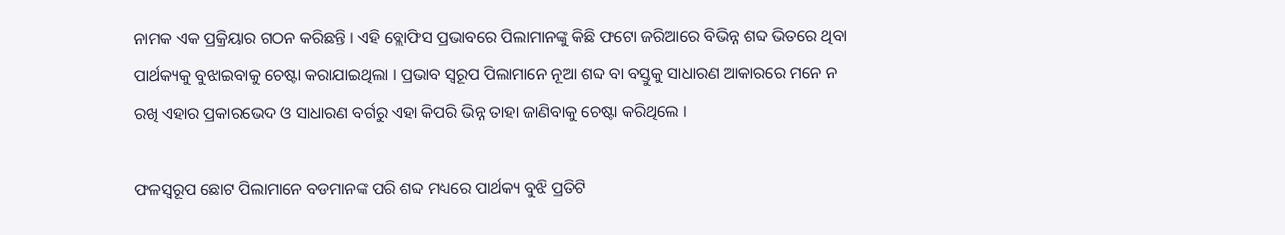ନାମକ ଏକ ପ୍ରକ୍ରିୟାର ଗଠନ କରିଛନ୍ତି । ଏହି ବ୍ଲୋଫିସ ପ୍ରଭାବରେ ପିଲାମାନଙ୍କୁ କିଛି ଫଟୋ ଜରିଆରେ ବିଭିନ୍ନ ଶବ୍ଦ ଭିତରେ ଥିବା ପାର୍ଥକ୍ୟକୁ ବୁଝାଇବାକୁ ଚେଷ୍ଟା କରାଯାଇଥିଲା । ପ୍ରଭାବ ସ୍ବରୂପ ପିଲାମାନେ ନୂଆ ଶବ୍ଦ ବା ବସ୍ତୁକୁ ସାଧାରଣ ଆକାରରେ ମନେ ନ ରଖି ଏହାର ପ୍ରକାରଭେଦ ଓ ସାଧାରଣ ବର୍ଗରୁ ଏହା କିପରି ଭିନ୍ନ ତାହା ଜାଣିବାକୁ ଚେଷ୍ଟା କରିଥିଲେ ।

ଫଳସ୍ବରୂପ ଛୋଟ ପିଲାମାନେ ବଡମାନଙ୍କ ପରି ଶବ୍ଦ ମଧ୍ୟରେ ପାର୍ଥକ୍ୟ ବୁଝି ପ୍ରତିଟି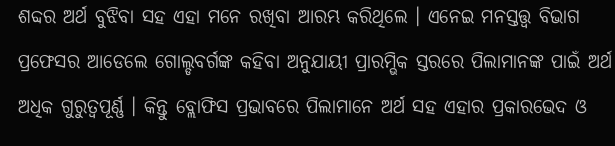ଶବ୍ଦର ଅର୍ଥ ବୁଝିବା ସହ ଏହା ମନେ ରଖିବା ଆରମ୍ଭ କରିଥିଲେ । ଏନେଇ ମନସ୍ତତ୍ତ୍ବ ବିଭାଗ ପ୍ରଫେସର ଆଡେଲେ ଗୋଲ୍ଡବର୍ଗଙ୍କ କହିବା ଅନୁଯାୟୀ ପ୍ରାରମ୍ଭିକ ସ୍ତରରେ ପିଲାମାନଙ୍କ ପାଇଁ ଅର୍ଥ ଅଧିକ ଗୁରୁତ୍ବପୂର୍ଣ୍ଣ । କିନ୍ତୁ ବ୍ଲୋଫିସ ପ୍ରଭାବରେ ପିଲାମାନେ ଅର୍ଥ ସହ ଏହାର ପ୍ରକାରଭେଦ ଓ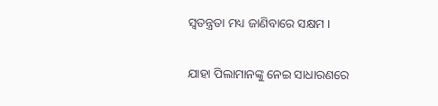ସ୍ବତନ୍ତ୍ରତା ମଧ୍ୟ ଜାଣିବାରେ ସକ୍ଷମ ।

ଯାହା ପିଲାମାନଙ୍କୁ ନେଇ ସାଧାରଣରେ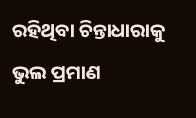ରହିଥିବା ଚିନ୍ତାଧାରାକୁ ଭୁଲ ପ୍ରମାଣ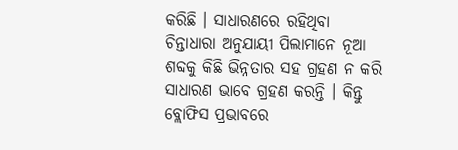କରିଛି । ସାଧାରଣରେ ରହିଥିବା ଚିନ୍ତାଧାରା ଅନୁଯାୟୀ ପିଲାମାନେ ନୂଆ ଶବ୍ଦକୁ କିଛି ଭିନ୍ନତାର ସହ ଗ୍ରହଣ ନ କରି ସାଧାରଣ ଭାବେ ଗ୍ରହଣ କରନ୍ତି । କିନ୍ତୁ ବ୍ଲୋଫିସ ପ୍ରଭାବରେ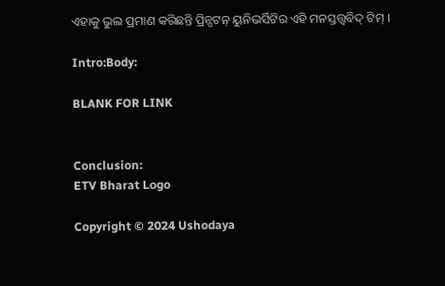ଏହାକୁ ଭୁଲ ପ୍ରମାଣ କରିଛନ୍ତି ପ୍ରିନ୍ସଟନ୍‌ ୟୁନିଭର୍ସିଟିର ଏହି ମନସ୍ତତ୍ତ୍ବବିଦ୍‌ ଟିମ୍‌ ।

Intro:Body:

BLANK FOR LINK


Conclusion:
ETV Bharat Logo

Copyright © 2024 Ushodaya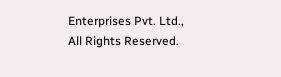Enterprises Pvt. Ltd., All Rights Reserved.